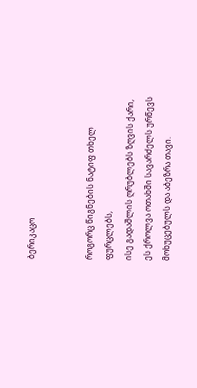ბერიკაცო


როგორც წიგნების ნატიფ თხელ ფურცლებს,
ისე გადაშლის ღრუბლებს ზღვის ქარი,
ეს ქროლვა ოთახში სავარძელს ურწევს
მოხუცებულს და აბეზრა თავი.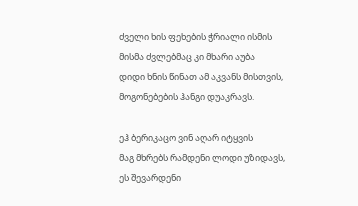ძველი ხის ფეხების ჭრიალი ისმის
მისმა ძვლებმაც კი მხარი აუბა
დიდი ხნის წინათ ამ აკვანს მისთვის,
მოგონებების ჰანგი დუაკრავს.

ეჰ ბერიკაცო ვინ აღარ იტყვის
მაგ მხრებს რამდენი ლოდი უზიდავს,
ეს შევარდენი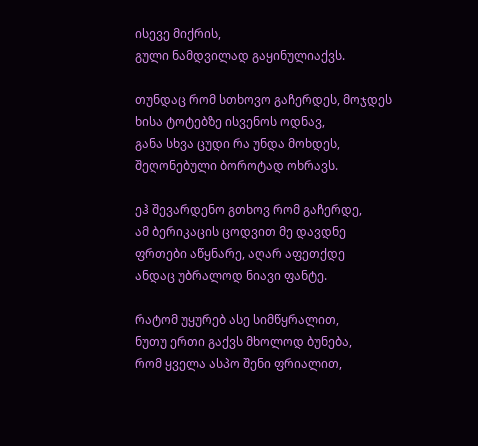ისევე მიქრის,
გული ნამდვილად გაყინულიაქვს.

თუნდაც რომ სთხოვო გაჩერდეს, მოჯდეს
ხისა ტოტებზე ისვენოს ოდნავ,
განა სხვა ცუდი რა უნდა მოხდეს,
შეღონებული ბოროტად ოხრავს.

ეჰ შევარდენო გთხოვ რომ გაჩერდე,
ამ ბერიკაცის ცოდვით მე დავდნე
ფრთები აწყნარე, აღარ აფეთქდე
ანდაც უბრალოდ ნიავი ფანტე.

რატომ უყურებ ასე სიმწყრალით,
ნუთუ ერთი გაქვს მხოლოდ ბუნება,
რომ ყველა ასპო შენი ფრიალით,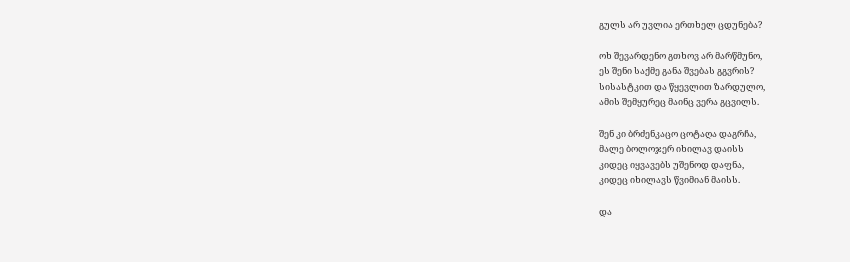გულს არ უვლია ერთხელ ცდუნება?

ოხ შევარდენო გთხოვ არ მარწმუნო,
ეს შენი საქმე განა შვებას გგვრის?
სისასტკით და წყევლით ზარდულო,
ამის შემყურეც მაინც ვერა გცვილს.

შენ კი ბრძენკაცო ცოტაღა დაგრჩა,
მალე ბოლოჯერ იხილავ დაისს
კიდეც იყვავებს უშენოდ დაფნა,
კიდეც იხილავს წვიმიან მაისს.

და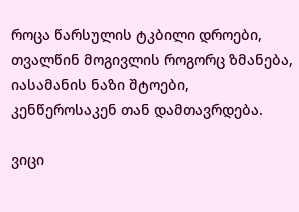როცა წარსულის ტკბილი დროები,
თვალწინ მოგივლის როგორც ზმანება,
იასამანის ნაზი შტოები,
კენწეროსაკენ თან დამთავრდება.

ვიცი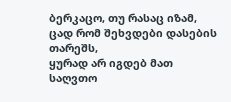ბერკაცო, თუ რასაც იზამ,
ცად რომ შეხვდები დასების თარეშს,
ყურად არ იგდებ მათ საღვთო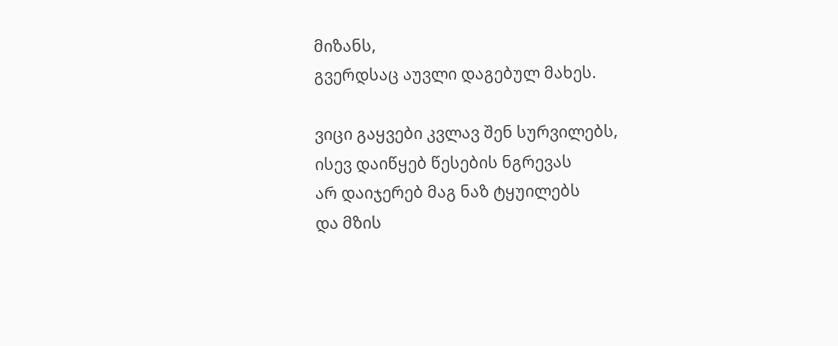მიზანს,
გვერდსაც აუვლი დაგებულ მახეს.

ვიცი გაყვები კვლავ შენ სურვილებს,
ისევ დაიწყებ წესების ნგრევას
არ დაიჯერებ მაგ ნაზ ტყუილებს
და მზის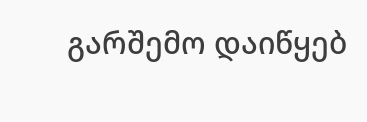გარშემო დაიწყებ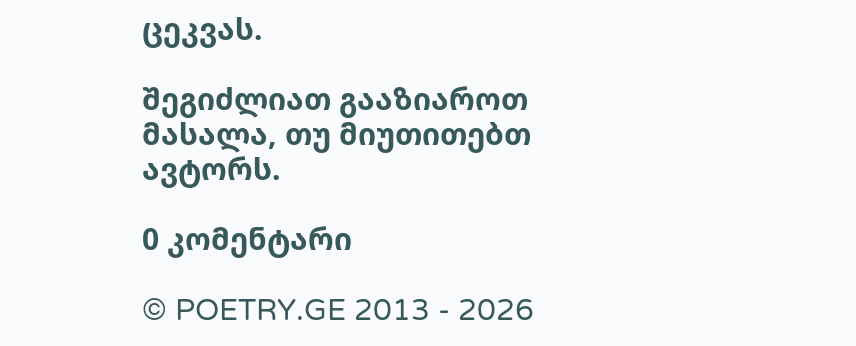ცეკვას.

შეგიძლიათ გააზიაროთ მასალა, თუ მიუთითებთ ავტორს.

0 კომენტარი

© POETRY.GE 2013 - 2026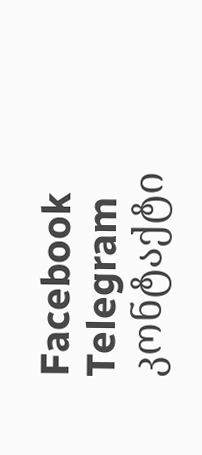Facebook Telegram კონტაქტი